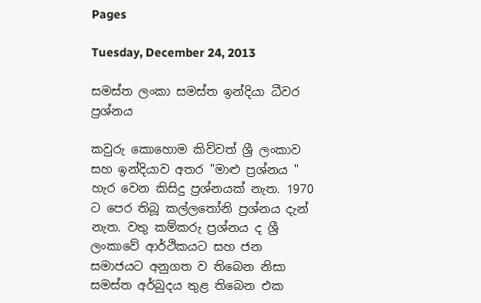Pages

Tuesday, December 24, 2013

සමස්‌ත ලංකා සමස්‌ත ඉන්දියා ධීවර ප්‍රශ්නය

කවුරු කොහොම කිව්වත් ශ්‍රී ලංකාව සහ ඉන්දියාව අතර "මාළු ප්‍රශ්නය " හැර වෙන කිසිදු ප්‍රශ්නයක්‌ නැත. 1970 ට පෙර තිබූ කල්ලතෝනි ප්‍රශ්නය දැන් නැත. වතු කම්කරු ප්‍රශ්නය ද ශ්‍රී ලංකාවේ ආර්ථිකයට සහ ජන සමාජයට අනුගත ව තිබෙන නිසා සමස්‌ත අර්බුදය තුළ තිබෙන එක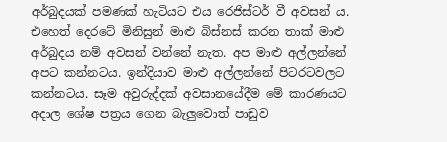අර්බුදයක්‌ පමණක්‌ හැටියට එය රෙජිස්‌ටර් වී අවසන් ය. එහෙත් දෙරටේ මිනිසුන් මාළු බිස්‌නස්‌ කරන තාක්‌ මාළු අර්බුදය නම් අවසන් වන්නේ නැත. අප මාළු අල්ලන්නේ අපට කන්නටය. ඉන්දියාව මාළු අල්ලන්නේ පිටරටවලට කන්නටය. සෑම අවුරුද්දක්‌ අවසානයේදීම මේ කාරණයට අදාල ශේෂ පත්‍රය ගෙන බැලුවොත් පාඩුව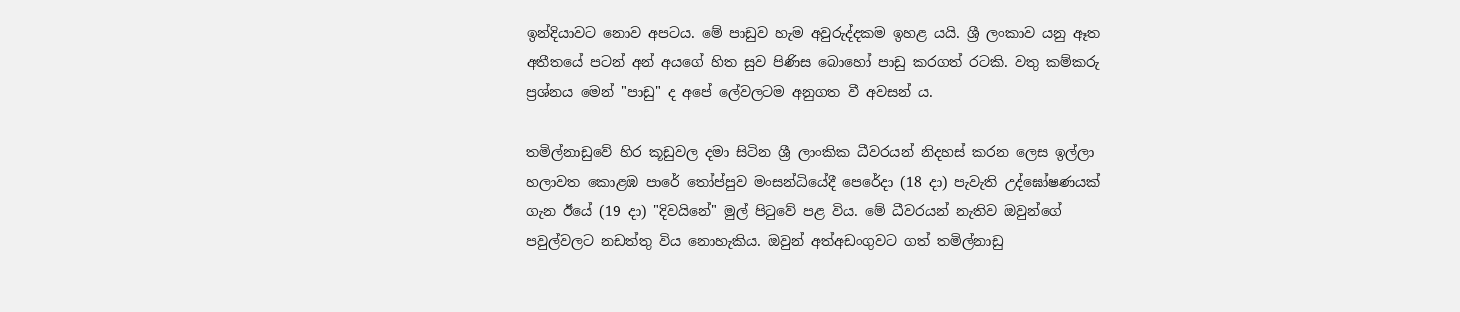ඉන්දියාවට නොව අපටය. මේ පාඩුව හැම අවුරුද්දකම ඉහළ යයි. ශ්‍රී ලංකාව යනු ඈත අතීතයේ පටන් අන් අයගේ හිත සුව පිණිස බොහෝ පාඩු කරගත් රටකි. වතු කම්කරු ප්‍රශ්නය මෙන් "පාඩු" ද අපේ ලේවලටම අනුගත වී අවසන් ය.

තමිල්නාඩුවේ හිර කූඩුවල දමා සිටින ශ්‍රී ලාංකික ධීවරයන් නිදහස්‌ කරන ලෙස ඉල්ලා හලාවත කොළඹ පාරේ තෝප්පුව මංසන්ධියේදී පෙරේදා (18 දා) පැවැති උද්ඝෝෂණයක්‌ ගැන ඊයේ (19 දා) "දිවයිනේ" මුල් පිටුවේ පළ විය. මේ ධීවරයන් නැතිව ඔවුන්ගේ පවුල්වලට නඩත්තු විය නොහැකිය. ඔවුන් අත්අඩංගුවට ගත් තමිල්නාඩු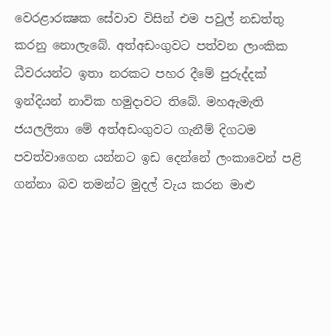වෙරළාරක්‍ෂක සේවාව විසින් එම පවුල් නඩත්තු කරනු නොලැබේ. අත්අඩංගුවට පත්වන ලාංකික ධීවරයන්ට ඉතා නරකට පහර දීමේ පුරුද්දක්‌ ඉන්දියන් නාවික හමුදාවට තිබේ. මහඇමැති ජයලලිතා මේ අත්අඩංගුවට ගැනීම් දිගටම පවත්වාගෙන යන්නට ඉඩ දෙන්නේ ලංකාවෙන් පළි ගන්නා බව තමන්ට මුදල් වැය කරන මාළු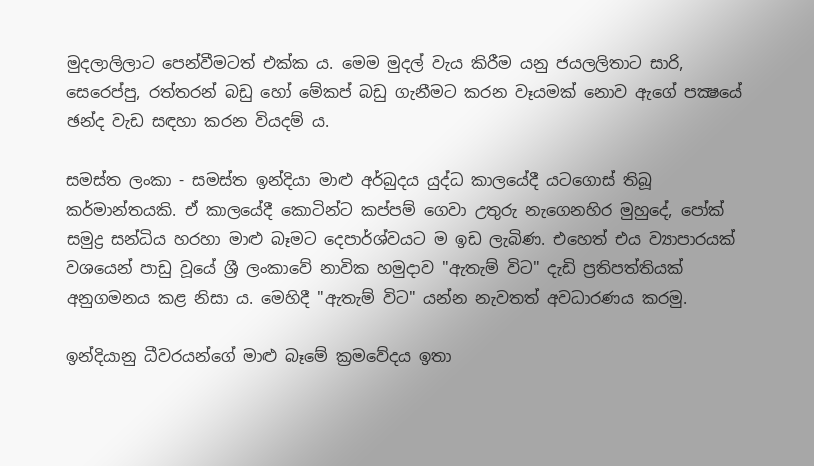මුදලාලිලාට පෙන්වීමටත් එක්‌ක ය. මෙම මුදල් වැය කිරීම යනු ජයලලිතාට සාරි, සෙරෙප්පු, රත්තරන් බඩු හෝ මේකප් බඩු ගැනීමට කරන වෑයමක්‌ නොව ඇගේ පක්‍ෂයේ ඡන්ද වැඩ සඳහා කරන වියදම් ය.

සමස්‌ත ලංකා - සමස්‌ත ඉන්දියා මාළු අර්බුදය යුද්ධ කාලයේදී යටගොස්‌ තිබූ කර්මාන්තයකි. ඒ කාලයේදී කොටින්ට කප්පම් ගෙවා උතුරු නැගෙනහිර මුහුදේ, පෝක්‌ සමුද්‍ර සන්ධිය හරහා මාළු බෑමට දෙපාර්ශ්වයට ම ඉඩ ලැබිණ. එහෙත් එය ව්‍යාපාරයක්‌ වශයෙන් පාඩු වූයේ ශ්‍රී ලංකාවේ නාවික හමුදාව "ඇතැම් විට" දැඩි ප්‍රතිපත්තියක්‌ අනුගමනය කළ නිසා ය. මෙහිදී "ඇතැම් විට" යන්න නැවතත් අවධාරණය කරමු.

ඉන්දියානු ධීවරයන්ගේ මාළු බෑමේ ක්‍රමවේදය ඉතා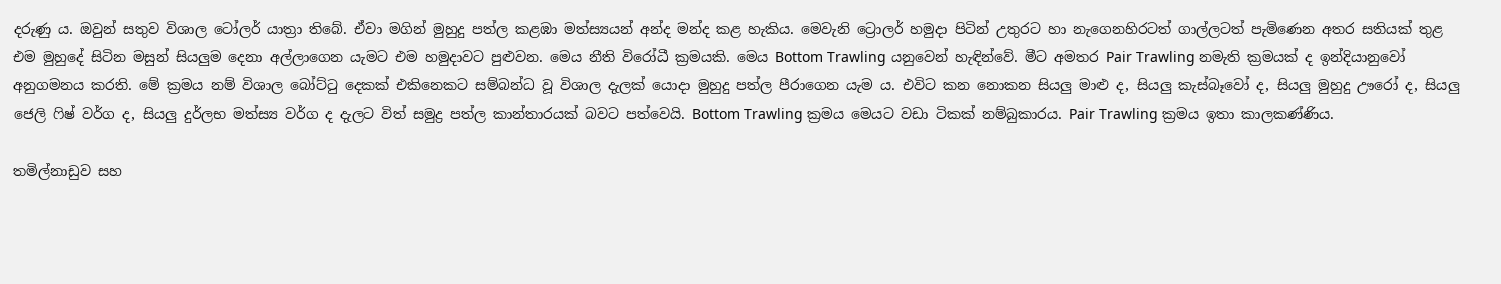දරුණු ය. ඔවුන් සතුව විශාල ටෝලර් යාත්‍රා තිබේ. ඒවා මගින් මුහුදු පත්ල කළඹා මත්ස්‍යයන් අන්ද මන්ද කළ හැකිය. මෙවැනි ට්‍රොලර් හමුදා පිටින් උතුරට හා නැගෙනහිරටත් ගාල්ලටත් පැමිණෙන අතර සතියක්‌ තුළ එම මුහුදේ සිටින මසුන් සියලුම දෙනා අල්ලාගෙන යැමට එම හමුදාවට පුළුවන. මෙය නීති විරෝධී ක්‍රමයකි. මෙය Bottom Trawling යනුවෙන් හැඳින්වේ. මීට අමතර Pair Trawling නමැති ක්‍රමයක්‌ ද ඉන්දියානුවෝ අනුගමනය කරති. මේ ක්‍රමය නම් විශාල බෝට්‌ටු දෙකක්‌ එකිනෙකට සම්බන්ධ වූ විශාල දැලක්‌ යොදා මුහුදු පත්ල පීරාගෙන යැම ය. එවිට කන නොකන සියලු මාළු ද, සියලු කැස්‌බෑවෝ ද, සියලු මුහුදු ඌරෝ ද, සියලු ජෙලි ෆිෂ් වර්ග ද, සියලු දුර්ලභ මත්ස්‍ය වර්ග ද දැලට විත් සමුද්‍ර පත්ල කාන්තාරයක්‌ බවට පත්වෙයි. Bottom Trawling ක්‍රමය මෙයට වඩා ටිකක්‌ නම්බුකාරය. Pair Trawling ක්‍රමය ඉතා කාලකණ්‌ණිය.

තමිල්නාඩුව සහ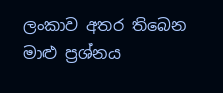ලංකාව අතර තිබෙන මාළු ප්‍රශ්නය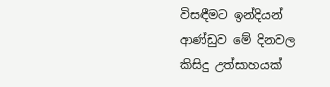විසඳීමට ඉන්දියන් ආණ්‌ඩුව මේ දිනවල කිසිදු උත්සාහයක්‌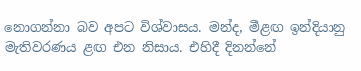නොගන්නා බව අපට විශ්වාසය. මන්ද, මීළඟ ඉන්දියානු මැතිවරණය ළඟ එන නිසාය. එහිදී දිනන්නේ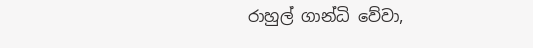රාහුල් ගාන්ධි වේවා,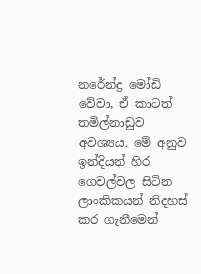නරේන්ද්‍ර මෝඩි වේවා, ඒ කාටත් තමිල්නාඩුව අවශ්‍යය. මේ අනුව ඉන්දියන් හිර ගෙවල්වල සිටින ලාංකිකයන් නිදහස්‌ කර ගැනීමෙන්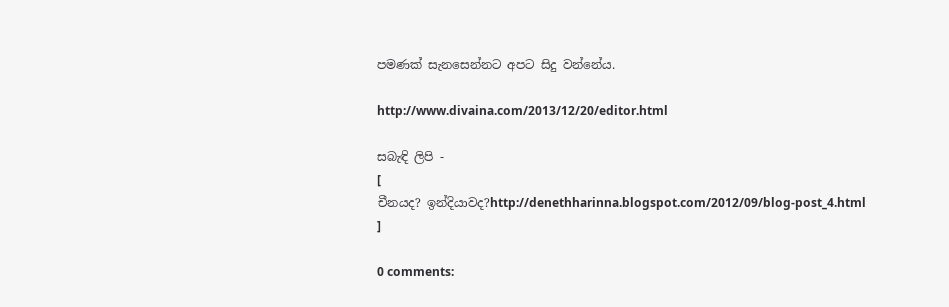පමණක්‌ සැනසෙන්නට අපට සිදු වන්නේය.

http://www.divaina.com/2013/12/20/editor.html

සබැඳි ලිපි -
[
චීනයද? ඉන්දියාවද?http://denethharinna.blogspot.com/2012/09/blog-post_4.html
]

0 comments: